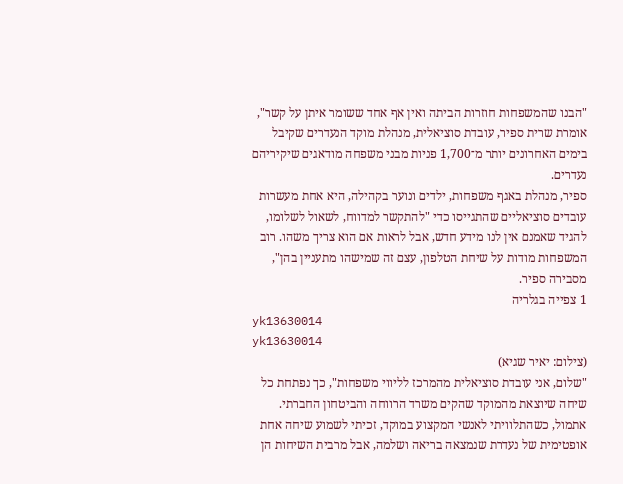"הבנו שהמשפחות חוזרות הביתה ואין אף אחד ששומר איתן על קשר", אומרת שרית ספיר, עובדת סוציאלית, מנהלת מוקד הנעדרים שקיבל בימים האחרונים יותר מ־1,700 פניות מבני משפחה מודאגים שיקיריהם נעדרים.
ספיר, מנהלת באגף משפחות, ילדים ונוער בקהילה, היא אחת מעשרות עובדים סוציאליים שהתגייסו כדי "להתקשר למדווח, לשאול לשלומו, להגיד שאמנם אין לנו מידע חדש, אבל לראות אם הוא צריך משהו. רוב המשפחות מודות על שיחת הטלפון, עצם זה שמישהו מתעניין בהן", מסבירה ספיר.
1 צפייה בגלריה
yk13630014
yk13630014
(צילום: יאיר שגיא)
"שלום, אני עובדת סוציאלית מהמרכז לליווי משפחות", כך נפתחת כל שיחה שיוצאת מהמוקד שהקים משרד הרווחה והביטחון החברתי. אתמול, כשהתלוויתי לאנשי המקצוע במוקד, זכיתי לשמוע שיחה אחת אופטימית של נעדרת שנמצאה בריאה ושלמה, אבל מרבית השיחות הן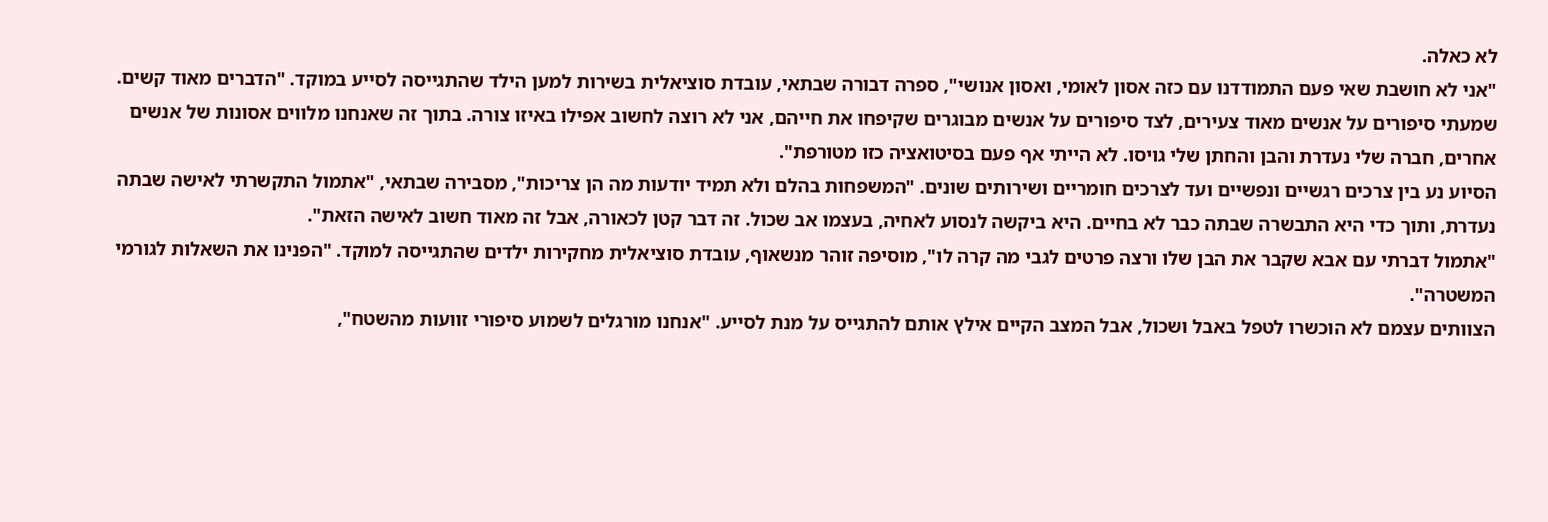לא כאלה.
"אני לא חושבת שאי פעם התמודדנו עם כזה אסון לאומי, ואסון אנושי", ספרה דבורה שבתאי, עובדת סוציאלית בשירות למען הילד שהתגייסה לסייע במוקד. "הדברים מאוד קשים. שמעתי סיפורים על אנשים מאוד צעירים, לצד סיפורים על אנשים מבוגרים שקיפחו את חייהם, אני לא רוצה לחשוב אפילו באיזו צורה. בתוך זה שאנחנו מלווים אסונות של אנשים אחרים, חברה שלי נעדרת והבן והחתן שלי גויסו. לא הייתי אף פעם בסיטואציה כזו מטורפת".
הסיוע נע בין צרכים רגשיים ונפשיים ועד לצרכים חומריים ושירותים שונים. "המשפחות בהלם ולא תמיד יודעות מה הן צריכות", מסבירה שבתאי, "אתמול התקשרתי לאישה שבתה נעדרת, ותוך כדי היא התבשרה שבתה כבר לא בחיים. היא ביקשה לנסוע לאחיה, בעצמו אב שכול. זה דבר קטן לכאורה, אבל זה מאוד חשוב לאישה הזאת".
"אתמול דברתי עם אבא שקבר את הבן שלו ורצה פרטים לגבי מה קרה לו", מוסיפה זוהר מנשאוף, עובדת סוציאלית מחקירות ילדים שהתגייסה למוקד. "הפנינו את השאלות לגורמי המשטרה".
הצוותים עצמם לא הוכשרו לטפל באבל ושכול, אבל המצב הקיים אילץ אותם להתגייס על מנת לסייע. "אנחנו מורגלים לשמוע סיפורי זוועות מהשטח",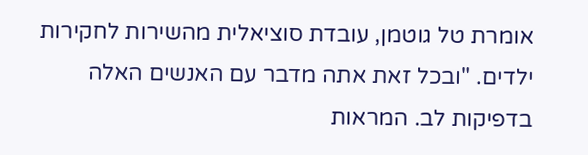אומרת טל גוטמן, עובדת סוציאלית מהשירות לחקירות ילדים. "ובכל זאת אתה מדבר עם האנשים האלה בדפיקות לב. המראות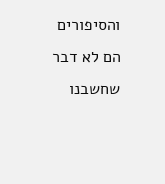והסיפורים הם לא דבר שחשבנו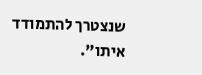שנצטרך להתמודד איתו".